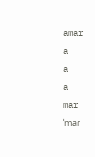amar
a
a
a
mar
ˈmaɾ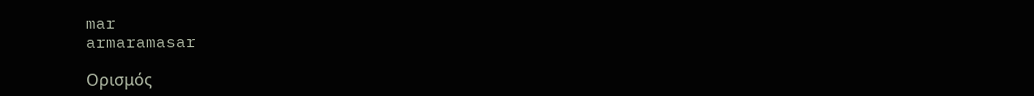mar
armaramasar

Ορισμός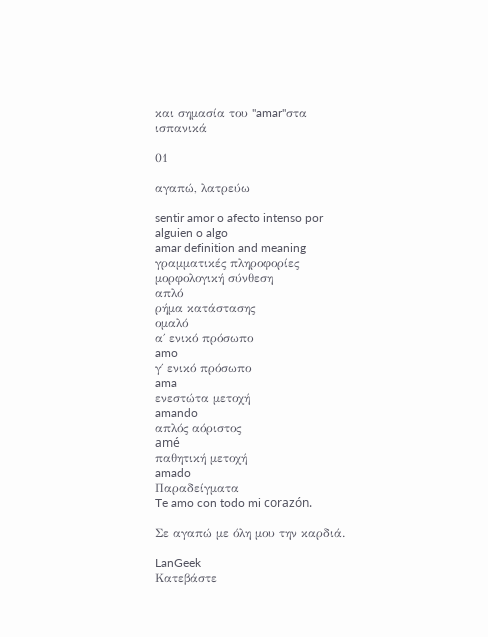και σημασία του "amar"στα ισπανικά

01

αγαπώ, λατρεύω

sentir amor o afecto intenso por alguien o algo
amar definition and meaning
γραμματικές πληροφορίες
μορφολογική σύνθεση
απλό
ρήμα κατάστασης
ομαλό
α΄ ενικό πρόσωπο
amo
γ΄ ενικό πρόσωπο
ama
ενεστώτα μετοχή
amando
απλός αόριστος
amé
παθητική μετοχή
amado
Παραδείγματα
Te amo con todo mi corazón.

Σε αγαπώ με όλη μου την καρδιά.

LanGeek
Κατεβάστε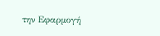την Εφαρμογή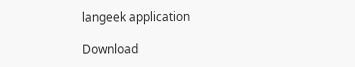langeek application

Download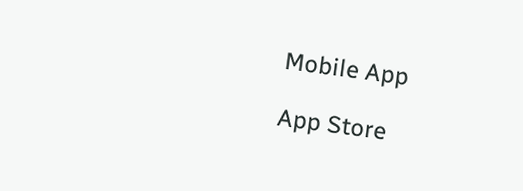Mobile App

App Store